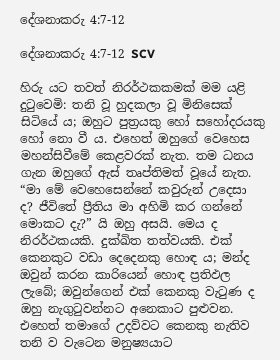දේශනාකරු 4:7-12

දේශනාකරු 4:7-12 SCV

හිරු යට තවත් නිරර්ථකකමක් මම යළි දුටුවෙමි: තනි වූ හුදකලා වූ මිනිසෙක් සිටියේ ය; ඔහුට පුත්‍රයකු හෝ සහෝදරයකු හෝ නො වී ය. එහෙත් ඔහුගේ වෙහෙස මහන්සිවීමේ කෙළවරක් නැත. තම ධනය ගැන ඔහුගේ ඇස් තෘප්තිමත් වූයේ නැත. “මා මේ වෙහෙසෙන්නේ කවුරුන් උදෙසා ද? ජීවිතේ ප්‍රීතිය මා අහිමි කර ගන්නේ මොකට දැ?” යි ඔහු අසයි. මෙය ද නිරර්ථකයකි. දුක්ඛිත තත්වයකි. එක් කෙනකුට වඩා දෙදෙනකු හොඳ ය; මන්ද ඔවුන් කරන කාරියෙන් හොඳ ප්‍රතිඵල ලැබේ; ඔවුන්ගෙන් එක් කෙනකු වැටුණ ද ඔහු නැගුටුවන්නට අනෙකාට පුළුවන. එහෙත් තමාගේ උදව්වට කෙනකු නැතිව තනි ව වැටෙන මනුෂ්‍යයාට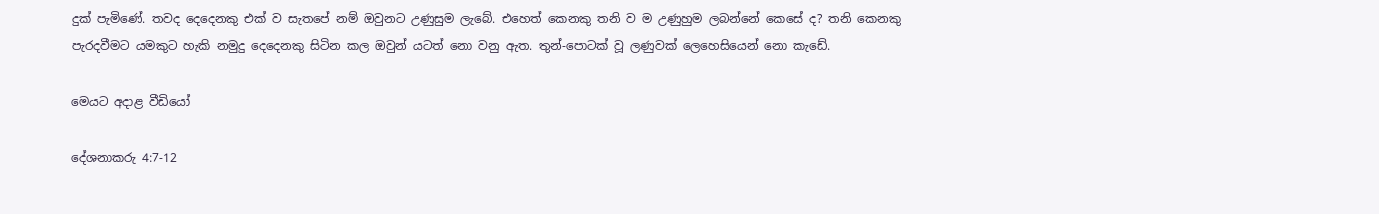දුක් පැමිණේ. තවද දෙදෙනකු එක් ව සැතපේ නම් ඔවුනට උණුසුම ලැබේ. එහෙත් කෙනකු තනි ව ම උණුහුම ලබන්නේ කෙසේ ද? තනි කෙනකු පැරදවීමට යමකුට හැකි නමුදු දෙදෙනකු සිටින කල ඔවුන් යටත් නො වනු ඇත. තුන්-පොටක් වූ ලණුවක් ලෙහෙසියෙන් නො කැඩේ.

මෙයට අදාළ වීඩියෝ

දේශනාකරු 4:7-12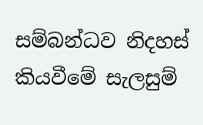සම්බන්ධව නිදහස් කියවීමේ සැලසුම්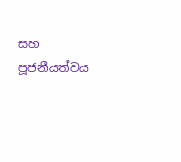සහ පූජනීයත්වය